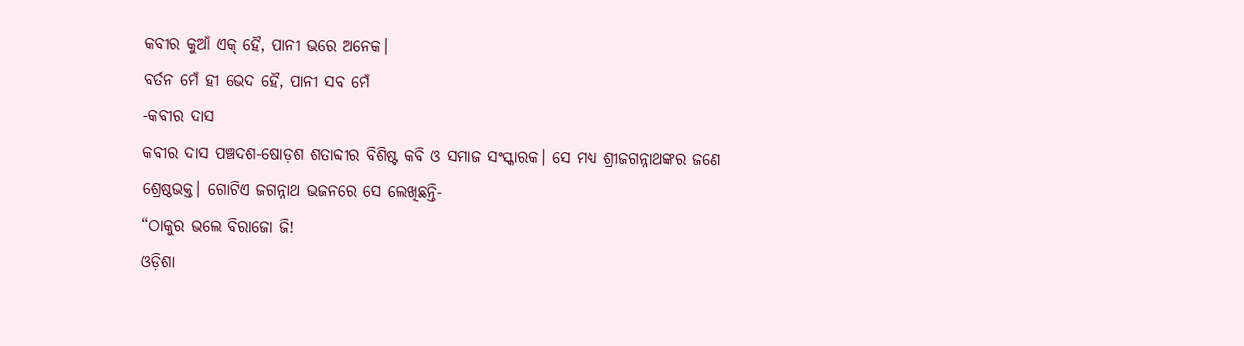କବୀର କୁଆଁ ଏକ୍ ହୈ, ପାନୀ ଭରେ ଅନେକ।
ବର୍ତନ ମେଁ ହୀ ଭେଦ ହୈ, ପାନୀ ସବ ମେଁ
-କବୀର ଦାସ
କବୀର ଦାସ ପଞ୍ଚଦଶ-ଷୋଡ଼ଶ ଶତାବ୍ଦୀର ବିଶିଷ୍ଟ କବି ଓ ସମାଜ ସଂସ୍କାରକ। ସେ ମଧ୍ୟ ଶ୍ରୀଜଗନ୍ନାଥଙ୍କର ଜଣେ ଶ୍ରେଷ୍ଠଭକ୍ତ। ଗୋଟିଏ ଜଗନ୍ନାଥ ଭଜନରେ ସେ ଲେଖିଛନ୍ତି-
“ଠାକୁର ଭଲେ ବିରାଜୋ ଜି!
ଓଡ଼ିଶା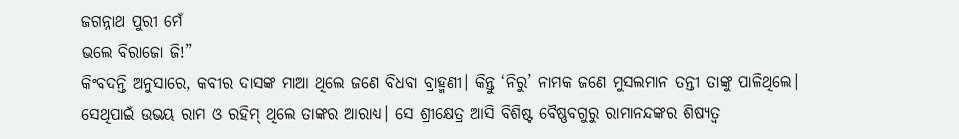ଜଗନ୍ନାଥ ପୁରୀ ମେଁ
ଭଲେ ବିରାଜୋ ଜି!”
କିଂବଦନ୍ତି ଅନୁସାରେ, କବୀର ଦାସଙ୍କ ମାଆ ଥିଲେ ଜଣେ ବିଧବା ବ୍ରାହ୍ମଣୀ। କିନ୍ତୁ ‘ନିରୁ’ ନାମକ ଜଣେ ମୁସଲମାନ ତନ୍ତୀ ତାଙ୍କୁ ପାଳିଥିଲେ। ସେଥିପାଇଁ ଉଭୟ ରାମ ଓ ରହିମ୍ ଥିଲେ ତାଙ୍କର ଆରାଧ୍ୟ। ସେ ଶ୍ରୀକ୍ଷେତ୍ର ଆସି ବିଶିଷ୍ଟ ବୈଷ୍ଣବଗୁରୁ ରାମାନନ୍ଦଙ୍କର ଶିଷ୍ୟତ୍ୱ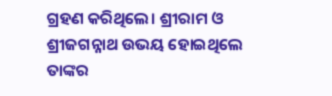ଗ୍ରହଣ କରିଥିଲେ। ଶ୍ରୀରାମ ଓ ଶ୍ରୀଜଗନ୍ନାଥ ଉଭୟ ହୋଇଥିଲେ ତାଙ୍କର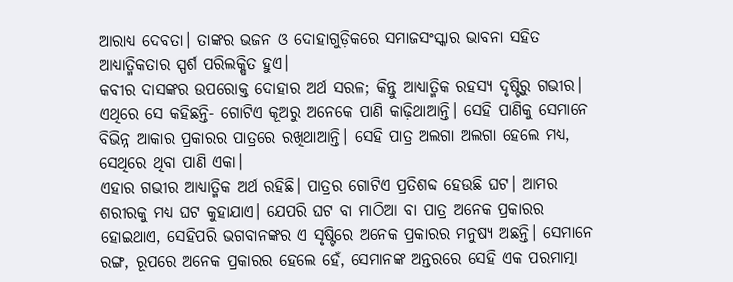ଆରାଧ୍ୟ ଦେବତା। ତାଙ୍କର ଭଜନ ଓ ଦୋହାଗୁଡ଼ିକରେ ସମାଜସଂସ୍କାର ଭାବନା ସହିତ ଆଧ୍ୟାତ୍ମିକତାର ସ୍ପର୍ଶ ପରିଲକ୍ଷିତ ହୁଏ।
କବୀର ଦାସଙ୍କର ଉପରୋକ୍ତ ଦୋହାର ଅର୍ଥ ସରଳ; କିନ୍ତୁ ଆଧ୍ୟାତ୍ମିକ ରହସ୍ୟ ଦୃଷ୍ଟିରୁ ଗଭୀର। ଏଥିରେ ସେ କହିଛନ୍ତି- ଗୋଟିଏ କୂଅରୁ ଅନେକେ ପାଣି କାଢ଼ିଥାଆନ୍ତି। ସେହି ପାଣିକୁ ସେମାନେ ବିଭିନ୍ନ ଆକାର ପ୍ରକାରର ପାତ୍ରରେ ରଖିଥାଆନ୍ତି। ସେହି ପାତ୍ର ଅଲଗା ଅଲଗା ହେଲେ ମଧ୍ୟ, ସେଥିରେ ଥିବା ପାଣି ଏକା।
ଏହାର ଗଭୀର ଆଧ୍ୟାତ୍ମିକ ଅର୍ଥ ରହିଛି। ପାତ୍ରର ଗୋଟିଏ ପ୍ରତିଶବ୍ଦ ହେଉଛି ଘଟ। ଆମର ଶରୀରକୁ ମଧ୍ୟ ଘଟ କୁହାଯାଏ। ଯେପରି ଘଟ ବା ମାଠିଆ ବା ପାତ୍ର ଅନେକ ପ୍ରକାରର ହୋଇଥାଏ, ସେହିପରି ଭଗବାନଙ୍କର ଏ ସୃଷ୍ଟିରେ ଅନେକ ପ୍ରକାରର ମନୁଷ୍ୟ ଅଛନ୍ତି। ସେମାନେ ରଙ୍ଗ, ରୂପରେ ଅନେକ ପ୍ରକାରର ହେଲେ ହେଁ, ସେମାନଙ୍କ ଅନ୍ତରରେ ସେହି ଏକ ପରମାତ୍ମା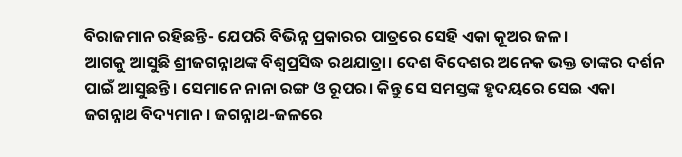ବିରାଜମାନ ରହିଛନ୍ତି- ଯେପରି ବିଭିନ୍ନ ପ୍ରକାରର ପାତ୍ରରେ ସେହି ଏକା କୂଅର ଜଳ।
ଆଗକୁ ଆସୁଛି ଶ୍ରୀଜଗନ୍ନାଥଙ୍କ ବିଶ୍ୱପ୍ରସିଦ୍ଧ ରଥଯାତ୍ରା। ଦେଶ ବିଦେଶର ଅନେକ ଭକ୍ତ ତାଙ୍କର ଦର୍ଶନ ପାଇଁ ଆସୁଛନ୍ତି। ସେମାନେ ନାନା ରଙ୍ଗ ଓ ରୂପର। କିନ୍ତୁ ସେ ସମସ୍ତଙ୍କ ହୃଦୟରେ ସେଇ ଏକା ଜଗନ୍ନାଥ ବିଦ୍ୟମାନ। ଜଗନ୍ନାଥ-ଜଳରେ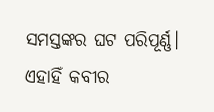ସମସ୍ତଙ୍କର ଘଟ ପରିପୂର୍ଣ୍ଣ। ଏହାହିଁ କବୀର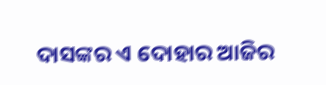ଦାସଙ୍କର ଏ ଦୋହାର ଆଜିର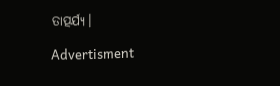ତାତ୍ପର୍ଯ୍ୟ।

Advertisment